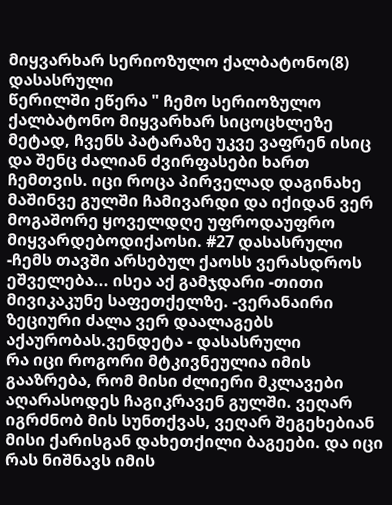მიყვარხარ სერიოზულო ქალბატონო(8) დასასრული
წერილში ეწერა " ჩემო სერიოზულო ქალბატონო მიყვარხარ სიცოცხლეზე მეტად, ჩვენს პატარაზე უკვე ვაფრენ ისიც და შენც ძალიან ძვირფასები ხართ ჩემთვის. იცი როცა პირველად დაგინახე მაშინვე გულში ჩამივარდი და იქიდან ვერ მოგაშორე ყოველდღე უფროდაუფრო მიყვარდებოდიქაოსი. #27 დასასრული
-ჩემს თავში არსებულ ქაოსს ვერასდროს ეშველება... ისეა აქ გამჯდარი -თითი მივიკაკუნე საფეთქელზე. -ვერანაირი ზეციური ძალა ვერ დაალაგებს აქაურობას.ვენდეტა - დასასრული
რა იცი როგორი მტკივნეულია იმის გააზრება, რომ მისი ძლიერი მკლავები აღარასოდეს ჩაგიკრავენ გულში. ვეღარ იგრძნობ მის სუნთქვას, ვეღარ შეგეხებიან მისი ქარისგან დახეთქილი ბაგეები. და იცი რას ნიშნავს იმის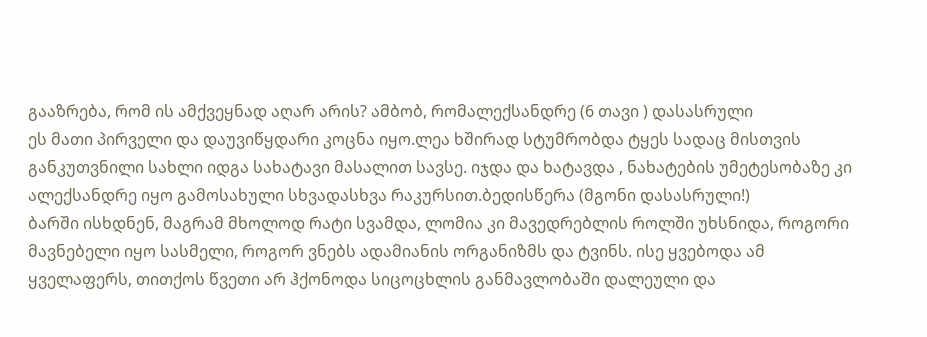გააზრება, რომ ის ამქვეყნად აღარ არის? ამბობ, რომალექსანდრე (6 თავი ) დასასრული
ეს მათი პირველი და დაუვიწყდარი კოცნა იყო.ლეა ხშირად სტუმრობდა ტყეს სადაც მისთვის განკუთვნილი სახლი იდგა სახატავი მასალით სავსე. იჯდა და ხატავდა , ნახატების უმეტესობაზე კი ალექსანდრე იყო გამოსახული სხვადასხვა რაკურსით.ბედისწერა (მგონი დასასრული!)
ბარში ისხდნენ, მაგრამ მხოლოდ რატი სვამდა, ლომია კი მავედრებლის როლში უხსნიდა, როგორი მავნებელი იყო სასმელი, როგორ ვნებს ადამიანის ორგანიზმს და ტვინს. ისე ყვებოდა ამ ყველაფერს, თითქოს წვეთი არ ჰქონოდა სიცოცხლის განმავლობაში დალეული და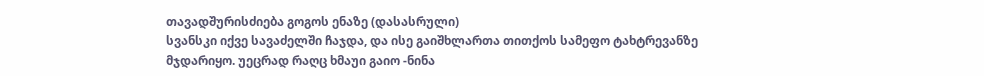თავადშურისძიება გოგოს ენაზე (დასასრული)
სვანსკი იქვე სავაძელში ჩაჯდა, და ისე გაიშხლართა თითქოს სამეფო ტახტრევანზე მჯდარიყო. უეცრად რაღც ხმაუი გაიო -ნინა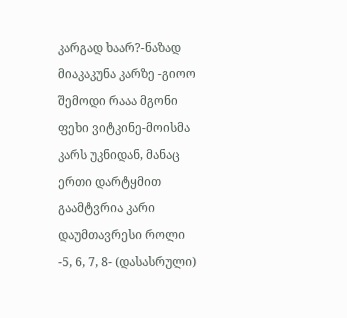კარგად ხაარ?-ნაზად მიაკაკუნა კარზე -გიოო შემოდი რააა მგონი ფეხი ვიტკინე-მოისმა კარს უკნიდან, მანაც ერთი დარტყმით გაამტვრია კარი დაუმთავრესი როლი -5, 6, 7, 8- (დასასრული)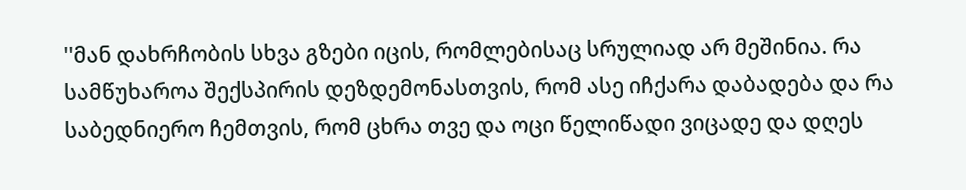''მან დახრჩობის სხვა გზები იცის, რომლებისაც სრულიად არ მეშინია. რა სამწუხაროა შექსპირის დეზდემონასთვის, რომ ასე იჩქარა დაბადება და რა საბედნიერო ჩემთვის, რომ ცხრა თვე და ოცი წელიწადი ვიცადე და დღეს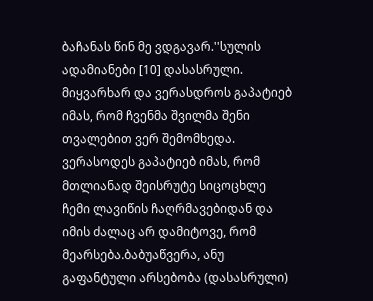ბაჩანას წინ მე ვდგავარ.''სულის ადამიანები [10] დასასრული.
მიყვარხარ და ვერასდროს გაპატიებ იმას, რომ ჩვენმა შვილმა შენი თვალებით ვერ შემომხედა. ვერასოდეს გაპატიებ იმას, რომ მთლიანად შეისრუტე სიცოცხლე ჩემი ლავიწის ჩაღრმავებიდან და იმის ძალაც არ დამიტოვე, რომ მეარსება.ბაბუაწვერა, ანუ გაფანტული არსებობა (დასასრული)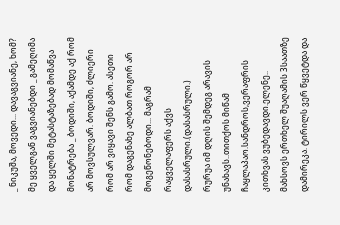_ ნიკუშა, მოვედი... დავაგვიანე, ხომ? მე ყველგან ვაგვიანებდი _ გამეღიმა და ყელში მეტასტაზებად მომაწვა მონატრება _ ბოდიში, აქამდე აქ რომ არ მოვსულვარ. ბოდიში, ძლიერი რომ არ ვიყავი შენს გამო. ასეთი რომ დაგენახე ალბათ როგორ არ მოგეწონებოდი... მაგრამ რაყველაფერს აქვს დასასრული.(დასასრული.)
რურუა იმ დღის შემდეგ არავის უნახავს..თითქოს მიწამ ჩაყლაპაო.სანდროს,ვერაფრის კითხვას ვუბედავდი.ელენე.. მახსოვს ერთხელ შუაღამის 3საათზე დამირეკა. ტირილს ვერ წყვეტდა და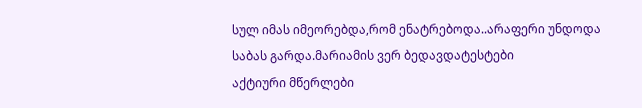სულ იმას იმეორებდა,რომ ენატრებოდა..არაფერი უნდოდა საბას გარდა.მარიამის ვერ ბედავდატესტები
აქტიური მწერლები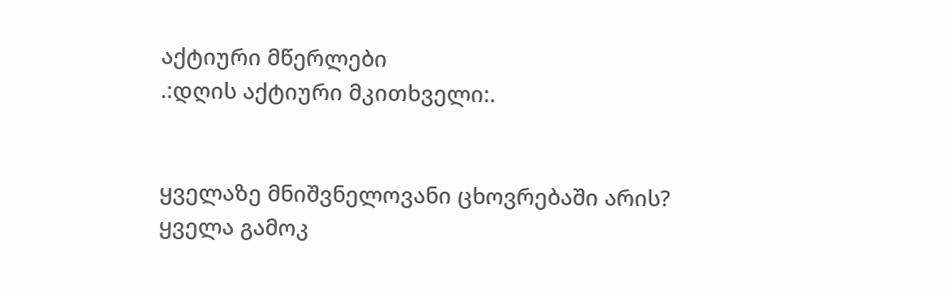აქტიური მწერლები
.:დღის აქტიური მკითხველი:.


ყველაზე მნიშვნელოვანი ცხოვრებაში არის?
ყველა გამოკ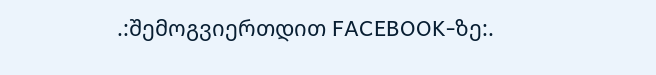.:შემოგვიერთდით FACEBOOK-ზე:.